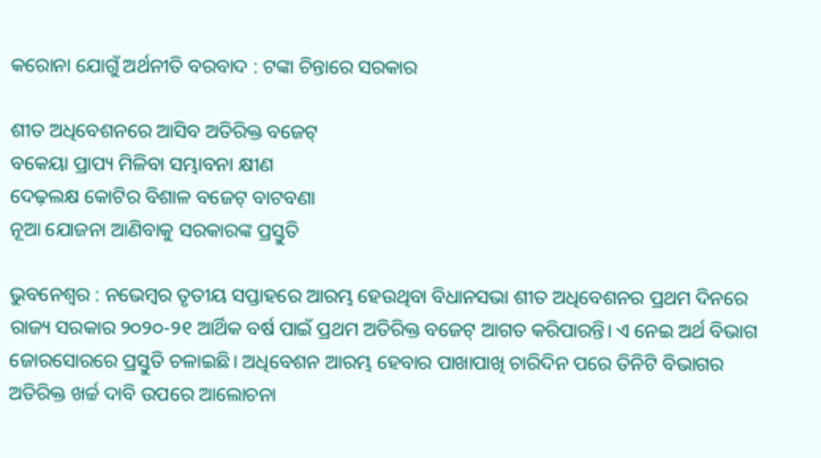କରୋନା ଯୋଗୁଁ ଅର୍ଥନୀତି ବରବାଦ : ଟଙ୍କା ଚିନ୍ତାରେ ସରକାର

ଶୀତ ଅଧିବେଶନରେ ଆସିବ ଅତିରିକ୍ତ ବଜେଟ୍
ବକେୟା ପ୍ରାପ୍ୟ ମିଳିବା ସମ୍ଭାବନା କ୍ଷୀଣ
ଦେଢ଼ଲକ୍ଷ କୋଟିର ବିଶାଳ ବଜେଟ୍ ବାଟବଣା
ନୂଆ ଯୋଜନା ଆଣିବାକୁ ସରକାରଙ୍କ ପ୍ରସ୍ତୁତି

ଭୁବନେଶ୍ୱର : ନଭେମ୍ବର ତୃତୀୟ ସପ୍ତାହରେ ଆରମ୍ଭ ହେଉଥିବା ବିଧାନସଭା ଶୀତ ଅଧିବେଶନର ପ୍ରଥମ ଦିନରେ ରାଜ୍ୟ ସରକାର ୨୦୨୦-୨୧ ଆର୍ଥିକ ବର୍ଷ ପାଇଁ ପ୍ରଥମ ଅତିରିକ୍ତ ବଜେଟ୍ ଆଗତ କରିପାରନ୍ତି। ଏ ନେଇ ଅର୍ଥ ବିଭାଗ ଜୋରସୋରରେ ପ୍ରସ୍ତୁତି ଚଳାଇଛି। ଅଧିବେଶନ ଆରମ୍ଭ ହେବାର ପାଖାପାଖି ଚାରିଦିନ ପରେ ତିନିଟି ବିଭାଗର ଅତିରିକ୍ତ ଖର୍ଚ୍ଚ ଦାବି ଉପରେ ଆଲୋଚନା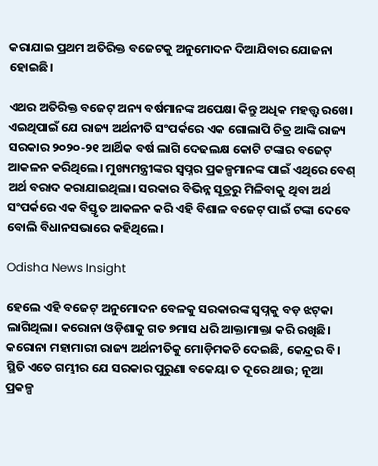କରାଯାଇ ପ୍ରଥମ ଅତିରିକ୍ତ ବଜେଟକୁ ଅନୁମୋଦନ ଦିଆଯିବାର ଯୋଜନା ହୋଇଛି।

ଏଥର ଅତିରିକ୍ତ ବଜେଟ୍ ଅନ୍ୟ ବର୍ଷମାନଙ୍କ ଅପେକ୍ଷା କିନ୍ତୁ ଅଧିକ ମହତ୍ତ୍ବ ରଖେ। ଏଇଥିପାଇଁ ଯେ ରାଜ୍ୟ ଅର୍ଥନୀତି ସଂପର୍କରେ ଏକ ଗୋଲାପି ଚିତ୍ର ଆଙ୍କି ରାଜ୍ୟ ସରକାର ୨୦୨୦-୨୧ ଆର୍ଥିକ ବର୍ଷ ଲାଗି ଦେଢଲକ୍ଷ କୋଟି ଟଙ୍କାର ବଜେଟ୍ ଆକଳନ କରିଥିଲେ। ମୁଖ୍ୟମନ୍ତ୍ରୀଙ୍କର ସ୍ବପ୍ନର ପ୍ରକଳ୍ପମାନଙ୍କ ପାଇଁ ଏଥିରେ ବେଶ୍ ଅର୍ଥ ବରାଦ କରାଯାଇଥିଲା। ସରକାର ବିଭିନ୍ନ ସୂତ୍ରରୁ ମିଳିବାକୁ ଥିବା ଅର୍ଥ ସଂପର୍କରେ ଏକ ବିସ୍ତୃତ ଆକଳନ କରି ଏହି ବିଶାଳ ବଜେଟ୍‌ ପାଇଁ ଟଙ୍କା ଦେବେ ବୋଲି ବିଧାନସଭାରେ କହିଥିଲେ।

Odisha News Insight

ହେଲେ ଏହି ବଜେଟ୍ ଅନୁମୋଦନ ବେଳକୁ ସରକାରଙ୍କ ସ୍ବପ୍ନକୁ ବଡ଼ ଝଟ୍‌କା ଲାଗିଥିଲା। କରୋନା ଓଡ଼ିଶାକୁ ଗତ ୭ମାସ ଧରି ଆକ୍ତାମାକ୍ତା କରି ରଖିଛି। କରୋନା ମହାମାରୀ ରାଜ୍ୟ ଅର୍ଥନୀତିକୁ ମୋଡ଼ିମକଚି ଦେଇଛି, କେନ୍ଦ୍ରର ବି। ସ୍ଥିତି ଏତେ ଗମ୍ଭୀର ଯେ ସରକାର ପୁରୁଣା ବକେୟା ତ ଦୂରେ ଥାଉ; ନୂଆ ପ୍ରକଳ୍ପ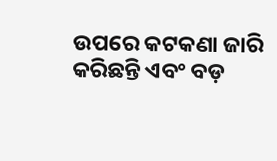ଉପରେ କଟକଣା ଜାରି କରିଛନ୍ତି ଏବଂ ବଡ଼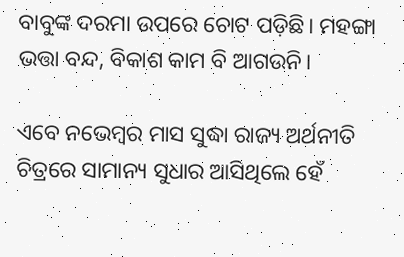ବାବୁଙ୍କ ଦରମା ଉପରେ ଚୋଟ ପଡ଼ିଛି। ମହଙ୍ଗା ଭତ୍ତା ବନ୍ଦ, ବିକାଶ କାମ ବି ଆଗଉନି।

ଏବେ ନଭେମ୍ବର ମାସ ସୁଦ୍ଧା ରାଜ୍ୟ ଅର୍ଥନୀତି ଚିତ୍ରରେ ସାମାନ୍ୟ ସୁଧାର ଆସିଥିଲେ ହେଁ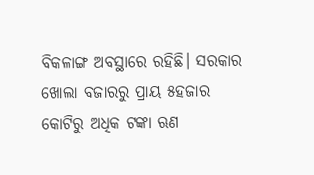ବିକଳାଙ୍ଗ ଅବସ୍ଥାରେ ରହିଛି। ସରକାର ଖୋଲା ବଜାରରୁ ପ୍ରାୟ ୫ହଜାର କୋଟିରୁ ଅଧିକ ଟଙ୍କା ଋଣ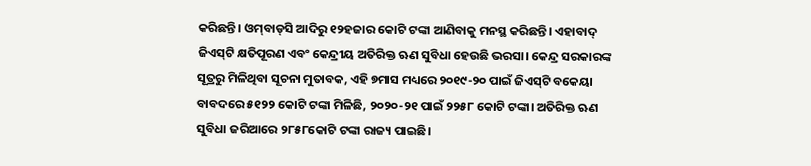କରିଛନ୍ତି। ଓମ୍‌ବାଡ୍‌ସି ଆଦିରୁ ୧୨ହଜାର କୋଟି ଟଙ୍କା ଆଣିବାକୁ ମନସ୍ଥ କରିଛନ୍ତି। ଏହାବାଦ୍ ଜିଏସ୍‌ଟି କ୍ଷତିପୂରଣ ଏବଂ କେନ୍ଦ୍ରୀୟ ଅତିରିକ୍ତ ଋଣ ସୁବିଧା ହେଉଛି ଭରସା। କେନ୍ଦ୍ର ସରକାରଙ୍କ ସୂତ୍ରରୁ ମିଳିଥିବା ସୂଚନା ମୁତାବକ, ଏହି ୭ମାସ ମଧ୍ୟରେ ୨୦୧୯-୨୦ ପାଇଁ ଜିଏସ୍‌ଟି ବକେୟା ବାବଦରେ ୫୧୨୨ କୋଟି ଟଙ୍କା ମିଳିଛି, ୨୦୨୦-୨୧ ପାଇଁ ୨୨୫୮ କୋଟି ଟଙ୍କା। ଅତିରିକ୍ତ ଋଣ ସୁବିଧା ଜରିଆରେ ୨୮୫୮କୋଟି ଟଙ୍କା ରାଜ୍ୟ ପାଇଛି।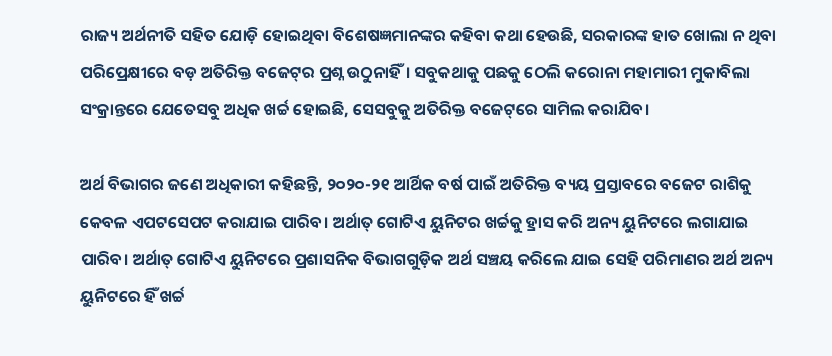ରାଜ୍ୟ ଅର୍ଥନୀତି ସହିତ ଯୋଡ଼ି ହୋଇଥିବା ବିଶେଷଜ୍ଞମାନଙ୍କର କହିବା କଥା ହେଉଛି, ସରକାରଙ୍କ ହାତ ଖୋଲା ନ ଥିବା ପରିପ୍ରେକ୍ଷୀରେ ବଡ଼ ଅତିରିକ୍ତ ବଜେଟ୍‌ର ପ୍ରଶ୍ନ ଉଠୁନାହିଁ। ସବୁକଥାକୁ ପଛକୁ ଠେଲି କରୋନା ମହାମାରୀ ମୁକାବିଲା ସଂକ୍ରାନ୍ତରେ ଯେତେସବୁ ଅଧିକ ଖର୍ଚ୍ଚ ହୋଇଛି, ସେସବୁକୁ ଅତିରିକ୍ତ ବଜେଟ୍‌ରେ ସାମିଲ କରାଯିବ।

ଅର୍ଥ ବିଭାଗର ଜଣେ ଅଧିକାରୀ କହିଛନ୍ତି, ୨୦୨୦-୨୧ ଆର୍ଥିକ ବର୍ଷ ପାଇଁ ଅତିରିକ୍ତ ବ୍ୟୟ ପ୍ରସ୍ତାବରେ ବଜେଟ ରାଶିକୁ କେବଳ ଏପଟସେପଟ କରାଯାଇ ପାରିବ। ଅର୍ଥାତ୍ ଗୋଟିଏ ୟୁନିଟର ଖର୍ଚ୍ଚକୁ ହ୍ରାସ କରି ଅନ୍ୟ ୟୁନିଟରେ ଲଗାଯାଇ ପାରିବ। ଅର୍ଥାତ୍ ଗୋଟିଏ ୟୁନିଟରେ ପ୍ରଶାସନିକ ବିଭାଗଗୁଡ଼ିକ ଅର୍ଥ ସଞ୍ଚୟ କରିଲେ ଯାଇ ସେହି ପରିମାଣର ଅର୍ଥ ଅନ୍ୟ ୟୁନିଟରେ ହିଁ ଖର୍ଚ୍ଚ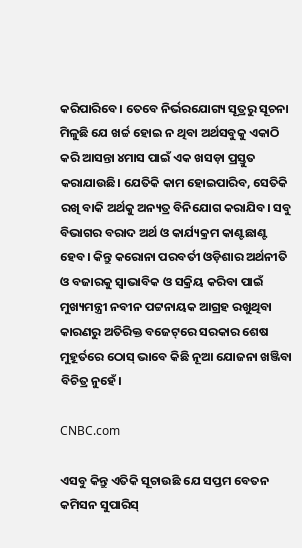କରିପାରିବେ। ତେବେ ନିର୍ଭରଯୋଗ୍ୟ ସୂତ୍ରରୁ ସୂଚନା ମିଳୁଛି ଯେ ଖର୍ଚ୍ଚ ହୋଇ ନ ଥିବା ଅର୍ଥସବୁକୁ ଏକାଠି କରି ଆସନ୍ତା ୪ମାସ ପାଇଁ ଏକ ଖସଡ଼ା ପ୍ରସ୍ତୁତ କରାଯାଉଛି। ଯେତିକି କାମ ହୋଇପାରିବ, ସେତିକି ରଖି ବାକି ଅର୍ଥକୁ ଅନ୍ୟତ୍ର ବିନିଯୋଗ କରାଯିବ। ସବୁ ବିଭାଗର ବରାଦ ଅର୍ଥ ଓ କାର୍ଯ୍ୟକ୍ରମ କାଣ୍ଟଛାଣ୍ଟ ହେବ। କିନ୍ତୁ କରୋନା ପରବର୍ତୀ ଓଡ଼ିଶାର ଅର୍ଥନୀତି ଓ ବଜାରକୁ ସ୍ବାଭାବିକ ଓ ସକ୍ରିୟ କରିବା ପାଇଁ ମୁଖ୍ୟମନ୍ତ୍ରୀ ନବୀନ ପଟ୍ଟନାୟକ ଆଗ୍ରହ ରଖୁଥିବା କାରଣରୁ ଅତିରିକ୍ତ ବଜେଟ୍‌ରେ ସରକାର ଶେଷ ମୁହୂର୍ତରେ ଠୋସ୍ ଭାବେ କିଛି ନୂଆ ଯୋଜନା ଖଞ୍ଜିବା ବିଚିତ୍ର ନୁହେଁ।

CNBC.com

ଏସବୁ କିନ୍ତୁ ଏତିକି ସୂଚାଉଛି ଯେ ସପ୍ତମ ବେତନ କମିସନ ସୁପାରିସ୍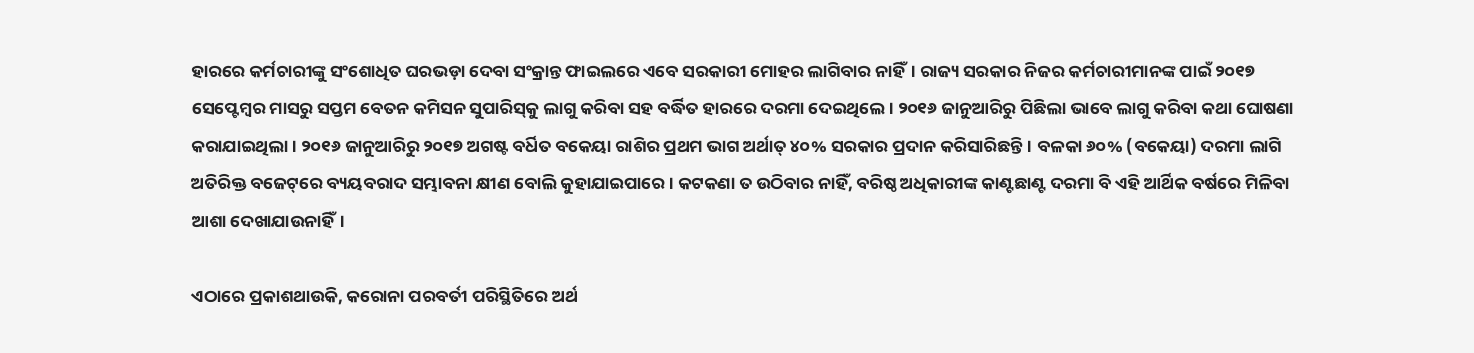ହାରରେ କର୍ମଚାରୀଙ୍କୁ ସଂଶୋଧିତ ଘରଭଡ଼ା ଦେବା ସଂକ୍ରାନ୍ତ ଫାଇଲରେ ଏବେ ସରକାରୀ ମୋହର ଲାଗିବାର ନାହିଁ। ରାଜ୍ୟ ସରକାର ନିଜର କର୍ମଚାରୀମାନଙ୍କ ପାଇଁ ୨୦୧୭ ସେପ୍ଟେମ୍ବର ମାସରୁ ସପ୍ତମ ବେତନ କମିସନ ସୁପାରିସ୍‌କୁ ଲାଗୁ କରିବା ସହ ବର୍ଦ୍ଧିତ ହାରରେ ଦରମା ଦେଇଥିଲେ। ୨୦୧୬ ଜାନୁଆରିରୁ ପିଛିଲା ଭାବେ ଲାଗୁ କରିବା କଥା ଘୋଷଣା କରାଯାଇଥିଲା। ୨୦୧୬ ଜାନୁଆରିରୁ ୨୦୧୭ ଅଗଷ୍ଟ ବର୍ଧିତ ବକେୟା ରାଶିର ପ୍ରଥମ ଭାଗ ଅର୍ଥାତ୍ ୪୦% ସରକାର ପ୍ରଦାନ କରିସାରିଛନ୍ତି। ବଳକା ୬୦% (ବକେୟା) ଦରମା ଲାଗି ଅତିରିକ୍ତ ବଜେଟ୍‌ରେ ବ୍ୟୟବରାଦ ସମ୍ଭାବନା କ୍ଷୀଣ ବୋଲି କୁହାଯାଇପାରେ। କଟକଣା ତ ଉଠିବାର ନାହିଁ, ବରିଷ୍ଠ ଅଧିକାରୀଙ୍କ କାଣ୍ଟଛାଣ୍ଟ ଦରମା ବି ଏହି ଆର୍ଥିକ ବର୍ଷରେ ମିଳିବା ଆଶା ଦେଖାଯାଉନାହିଁ।

ଏଠାରେ ପ୍ରକାଶଥାଉକି, କରୋନା ପରବର୍ତୀ ପରିସ୍ଥିତିରେ ଅର୍ଥ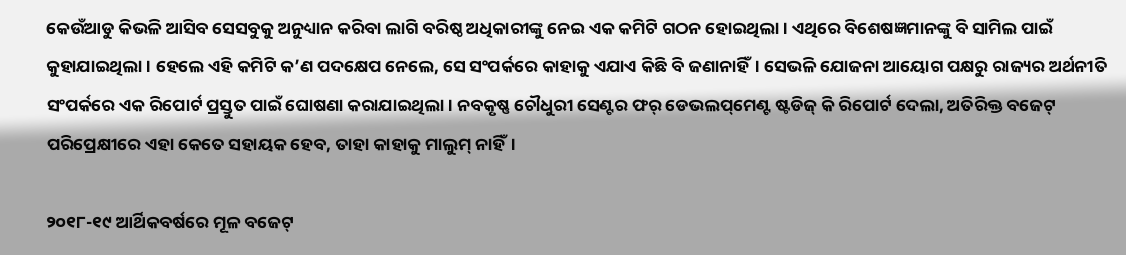କେଉଁଆଡୁ କିଭଳି ଆସିବ ସେସବୁକୁ ଅନୁଧ୍ୟାନ କରିବା ଲାଗି ବରିଷ୍ଠ ଅଧିକାରୀଙ୍କୁ ନେଇ ଏକ କମିଟି ଗଠନ ହୋଇଥିଲା। ଏଥିରେ ବିଶେଷଜ୍ଞମାନଙ୍କୁ ବି ସାମିଲ ପାଇଁ କୁହାଯାଇଥିଲା। ହେଲେ ଏହି କମିଟି କ’ଣ ପଦକ୍ଷେପ ନେଲେ, ସେ ସଂପର୍କରେ କାହାକୁ ଏଯାଏ କିଛି ବି ଜଣାନାହିଁ। ସେଭଳି ଯୋଜନା ଆୟୋଗ ପକ୍ଷରୁ ରାଜ୍ୟର ଅର୍ଥନୀତି ସଂପର୍କରେ ଏକ ରିପୋର୍ଟ ପ୍ରସ୍ତୁତ ପାଇଁ ଘୋଷଣା କରାଯାଇଥିଲା। ନବକୃଷ୍ଣ ଚୌଧୁରୀ ସେଣ୍ଟର ଫର୍ ଡେଭଲପ୍‌ମେଣ୍ଟ ଷ୍ଟଡିଜ୍ କି ରିପୋର୍ଟ ଦେଲା, ଅତିରିକ୍ତ ବଜେଟ୍‌ ପରିପ୍ରେକ୍ଷୀରେ ଏହା କେତେ ସହାୟକ ହେବ, ତାହା କାହାକୁ ମାଲୁମ୍ ନାହିଁ।

୨୦୧୮-୧୯ ଆର୍ଥିକବର୍ଷରେ ମୂଳ ବଜେଟ୍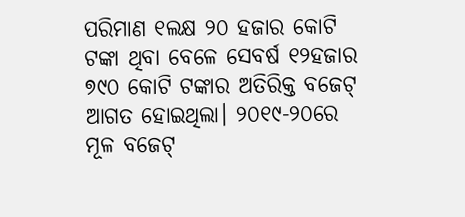ପରିମାଣ ୧ଲକ୍ଷ ୨୦ ହଜାର କୋଟି ଟଙ୍କା ଥିବା ବେଳେ ସେବର୍ଷ ୧୨ହଜାର ୭୯୦ କୋଟି ଟଙ୍କାର ଅତିରିକ୍ତ ବଜେଟ୍ ଆଗତ ହୋଇଥିଲା। ୨୦୧୯-୨୦ରେ ମୂଳ ବଜେଟ୍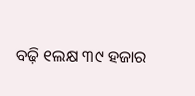ବଢ଼ି ୧ଲକ୍ଷ ୩୯ ହଜାର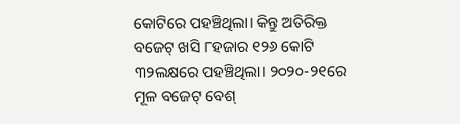କୋଟିରେ ପହଞ୍ଚିଥିଲା। କିନ୍ତୁ ଅତିରିକ୍ତ ବଜେଟ୍ ଖସି ୮ହଜାର ୧୨୬ କୋଟି ୩୨ଲକ୍ଷରେ ପହଞ୍ଚିଥିଲା। ୨୦୨୦-୨୧ରେ ମୂଳ ବଜେଟ୍ ବେଶ୍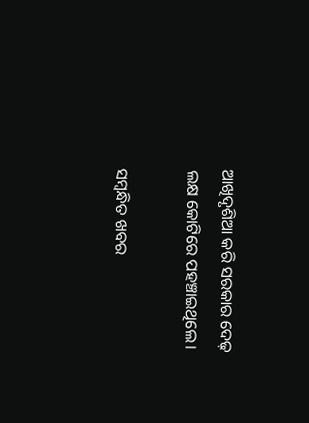ଆଖିଦୃଶିଆ କରି ସରକାର ଦେଢ଼ ଲକ୍ଷ କୋଟିରେ ପହଞ୍ଚାଇଥିଲେ।

ସମ୍ବନ୍ଧିତ ଖବର